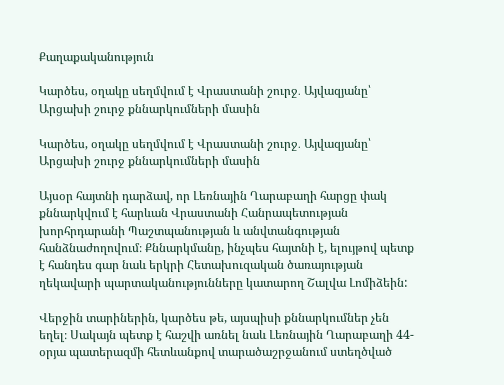Քաղաքականություն

Կարծես, օղակը սեղմվում է Վրաստանի շուրջ․ Այվազյանը՝ Արցախի շուրջ քննարկումների մասին

Կարծես, օղակը սեղմվում է Վրաստանի շուրջ․ Այվազյանը՝ Արցախի շուրջ քննարկումների մասին

Այսօր հայտնի դարձավ, որ Լեռնային Ղարաբաղի հարցը փակ քննարկվում է հարևան Վրաստանի Հանրապետության խորհրդարանի Պաշտպանության և անվտանգության հանձնաժողովում։ Քննարկմանը, ինչպես հայտնի է, ելույթով պետք է հանդես գար նաև երկրի Հետախուզական ծառայության ղեկավարի պարտականությունները կատարող Շալվա Լոմիձեին:

Վերջին տարիներին, կարծես թե, այսպիսի քննարկումներ չեն եղել։ Սակայն պետք է հաշվի առնել նաև Լեռնային Ղարաբաղի 44-օրյա պատերազմի հետևանքով տարածաշրջանում ստեղծված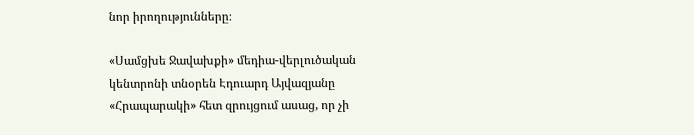նոր իրողությունները։

«Սամցխե Ջավախքի» մեդիա-վերլուծական կենտրոնի տնօրեն Էդուարդ Այվազյանը «Հրապարակի» հետ զրույցում ասաց, որ չի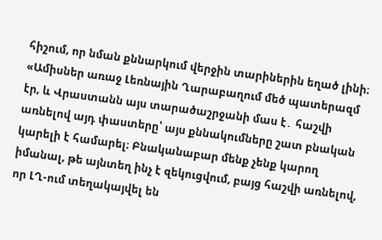հիշում, որ նման քննարկում վերջին տարիներին եղած լինի։ «Ամիսներ առաջ Լեռնային Ղարաբաղում մեծ պատերազմ էր, և Վրաստանն այս տարածաշրջանի մաս է․ հաշվի առնելով այդ փաստերը՝ այս քննակումները շատ բնական կարելի է համարել։ Բնականաբար մենք չենք կարող իմանալ, թե այնտեղ ինչ է զեկուցվում, բայց հաշվի առնելով, որ ԼՂ-ում տեղակայվել են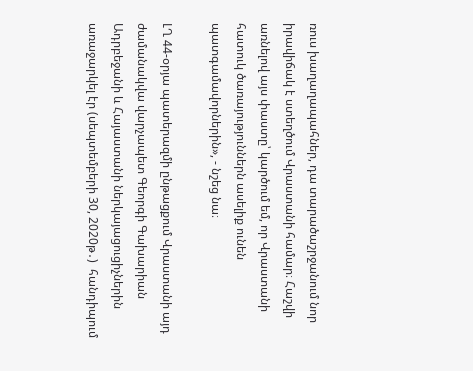ռուս խաղաղապահներ, դա տարածաշրջանում նոր իրավիճակ է ստեղծում Վրաստանի համար։ Հաշվի առնելով այս փաստը՝ կարծում եմ, որ Վրաստանի հատուկ ծառայություններն ասելիք ունեն պատգամավորներին», - նշեց նա։

ԼՂ 44-օրյա պատերազմի ընթացքում Վրաստանի այդ ժամանակվա վարչապետ Գեորգի Գախարիան Ադրբեջանի և Հայաստանի ներկայացուցիչներին առաջարկել էր (սեպտեմբերի 30, 2020թ․)  հանդիպում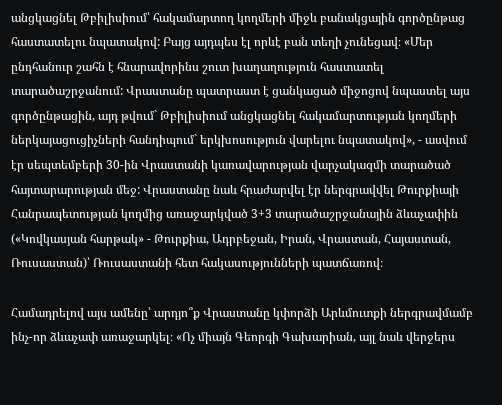անցկացնել Թբիլիսիում՝ հակամարտող կողմերի միջև բանակցային գործընթաց հաստատելու նպատակով: Բայց այդպես էլ որևէ բան տեղի չունեցավ։ «Մեր ընդհանուր շահն է հնարավորինս շուտ խաղաղություն հաստատել տարածաշրջանում: Վրաստանը պատրաստ է ցանկացած միջոցով նպաստել այս գործընթացին, այդ թվում` Թբիլիսիում անցկացնել հակամարտության կողմերի ներկայացուցիչների հանդիպում` երկխոսություն վարելու նպատակով», - ասվում էր սեպտեմբերի 30-ին Վրաստանի կառավարության վարչակազմի տարածած հայտարարության մեջ: Վրաստանը նաև հրաժարվել էր ներգրավվել Թուրքիայի Հանրապետության կողմից առաջարկված 3+3 տարածաշրջանային ձևաչափին («Կովկասյան հարթակ» - Թուրքիա, Ադրբեջան, Իրան, Վրաստան, Հայաստան, Ռուսաստան)՝ Ռուսաստանի հետ հակասությունների պատճառով։

Համադրելով այս ամենը՝ արդյո՞ք Վրաստանը կփորձի Արևմուտքի ներգրավմամբ ինչ-որ ձևաչափ առաջարկել։ «Ոչ միայն Գեորգի Գախարիան, այլ նաև վերջերս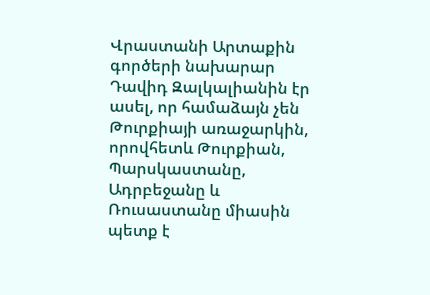Վրաստանի Արտաքին գործերի նախարար Դավիդ Զալկալիանին էր ասել, որ համաձայն չեն Թուրքիայի առաջարկին, որովհետև Թուրքիան, Պարսկաստանը, Ադրբեջանը և Ռուսաստանը միասին պետք է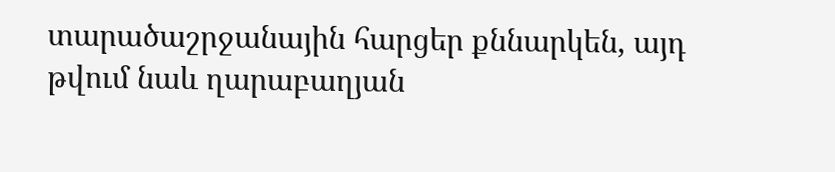տարածաշրջանային հարցեր քննարկեն, այդ թվում նաև ղարաբաղյան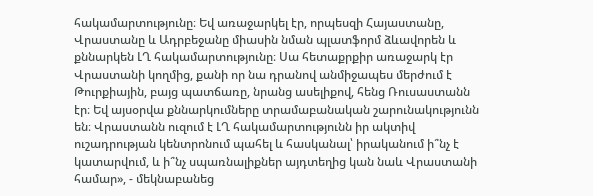հակամարտությունը։ Եվ առաջարկել էր, որպեսզի Հայաստանը, Վրաստանը և Ադրբեջանը միասին նման պլատֆորմ ձևավորեն և քննարկեն ԼՂ հակամարտությունը։ Սա հետաքրքիր առաջարկ էր Վրաստանի կողմից, քանի որ նա դրանով անմիջապես մերժում է Թուրքիային, բայց պատճառը, նրանց ասելիքով, հենց Ռուսաստանն էր։ Եվ այսօրվա քննարկումները տրամաբանական շարունակությունն են։ Վրաստանն ուզում է ԼՂ հակամարտությունն իր ակտիվ ուշադրության կենտրոնում պահել և հասկանալ՝ իրականում ի՞նչ է կատարվում, և ի՞նչ սպառնալիքներ այդտեղից կան նաև Վրաստանի համար», - մեկնաբանեց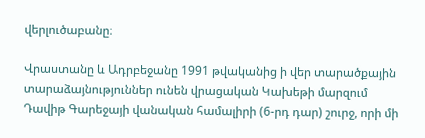վերլուծաբանը։

Վրաստանը և Ադրբեջանը 1991 թվականից ի վեր տարածքային տարաձայնություններ ունեն վրացական Կախեթի մարզում Դավիթ Գարեջայի վանական համալիրի (6-րդ դար) շուրջ, որի մի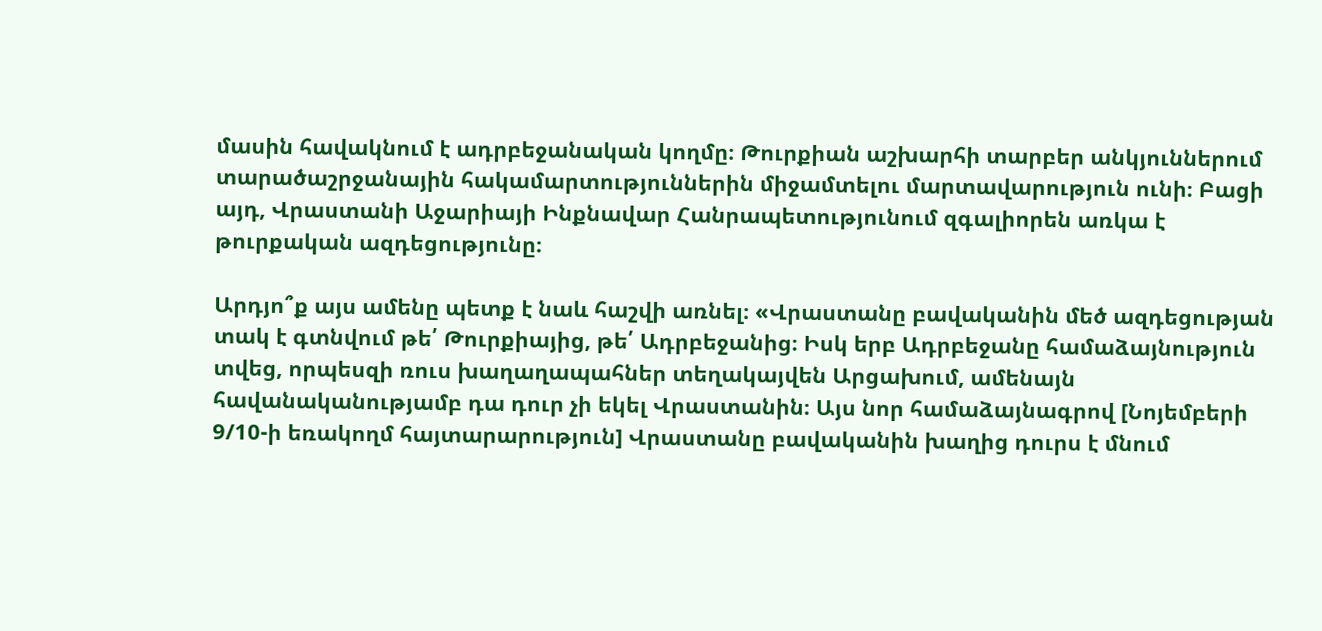մասին հավակնում է ադրբեջանական կողմը։ Թուրքիան աշխարհի տարբեր անկյուններում տարածաշրջանային հակամարտություններին միջամտելու մարտավարություն ունի։ Բացի այդ, Վրաստանի Աջարիայի Ինքնավար Հանրապետությունում զգալիորեն առկա է թուրքական ազդեցությունը։

Արդյո՞ք այս ամենը պետք է նաև հաշվի առնել։ «Վրաստանը բավականին մեծ ազդեցության տակ է գտնվում թե՛ Թուրքիայից, թե՛ Ադրբեջանից։ Իսկ երբ Ադրբեջանը համաձայնություն տվեց, որպեսզի ռուս խաղաղապահներ տեղակայվեն Արցախում, ամենայն հավանականությամբ դա դուր չի եկել Վրաստանին։ Այս նոր համաձայնագրով [Նոյեմբերի 9/10-ի եռակողմ հայտարարություն] Վրաստանը բավականին խաղից դուրս է մնում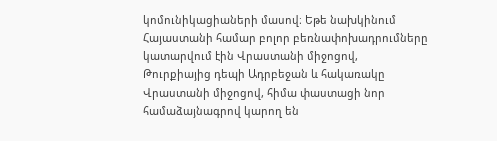կոմունիկացիաների մասով։ Եթե նախկինում Հայաստանի համար բոլոր բեռնափոխադրումները կատարվում էին Վրաստանի միջոցով, Թուրքիայից դեպի Ադրբեջան և հակառակը Վրաստանի միջոցով, հիմա փաստացի նոր համաձայնագրով կարող են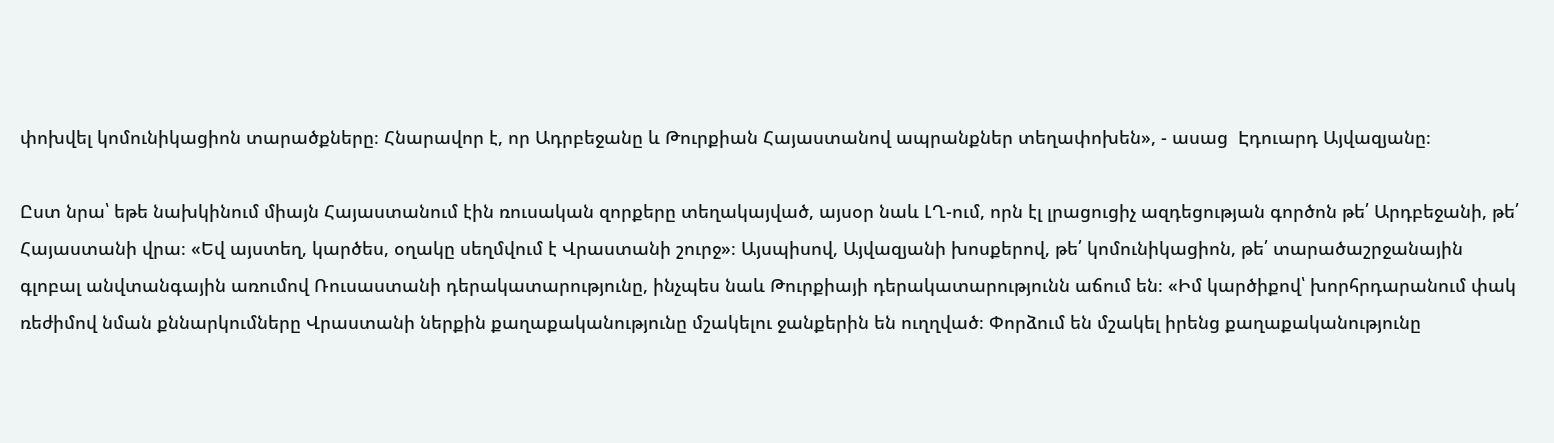փոխվել կոմունիկացիոն տարածքները։ Հնարավոր է, որ Ադրբեջանը և Թուրքիան Հայաստանով ապրանքներ տեղափոխեն», - ասաց  Էդուարդ Այվազյանը։

Ըստ նրա՝ եթե նախկինում միայն Հայաստանում էին ռուսական զորքերը տեղակայված, այսօր նաև ԼՂ-ում, որն էլ լրացուցիչ ազդեցության գործոն թե՛ Արդբեջանի, թե՛ Հայաստանի վրա։ «Եվ այստեղ, կարծես, օղակը սեղմվում է Վրաստանի շուրջ»։ Այսպիսով, Այվազյանի խոսքերով, թե՛ կոմունիկացիոն, թե՛ տարածաշրջանային գլոբալ անվտանգային առումով Ռուսաստանի դերակատարությունը, ինչպես նաև Թուրքիայի դերակատարությունն աճում են։ «Իմ կարծիքով՝ խորհրդարանում փակ ռեժիմով նման քննարկումները Վրաստանի ներքին քաղաքականությունը մշակելու ջանքերին են ուղղված։ Փորձում են մշակել իրենց քաղաքականությունը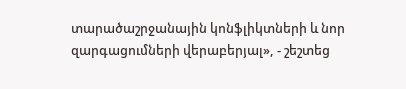տարածաշրջանային կոնֆլիկտների և նոր զարգացումների վերաբերյալ», - շեշտեց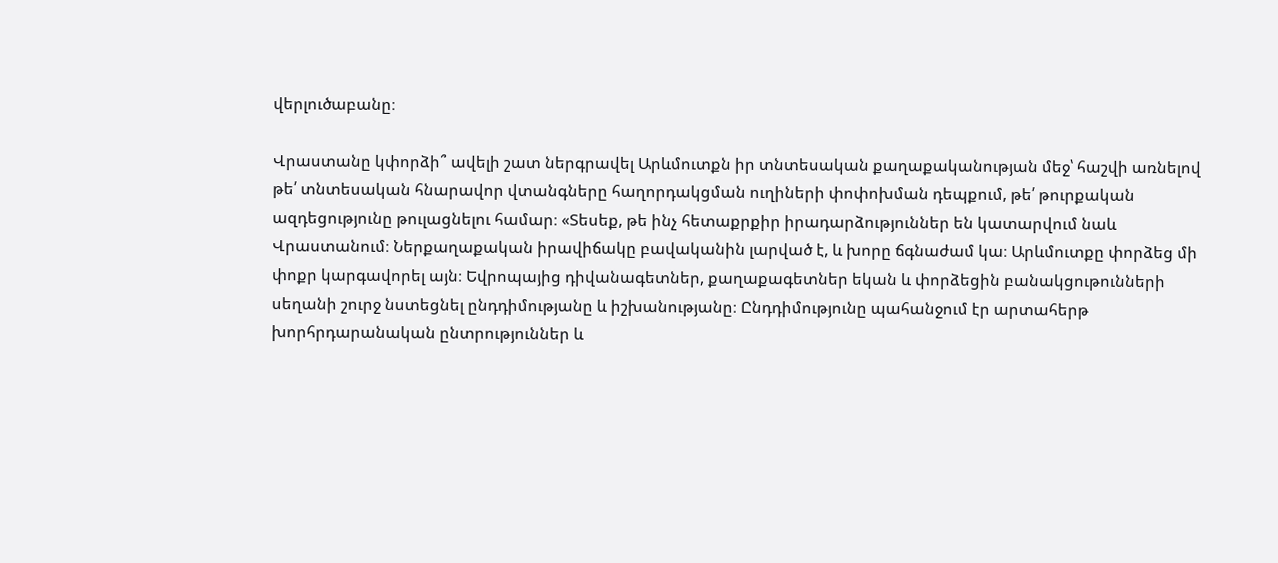վերլուծաբանը։

Վրաստանը կփորձի՞ ավելի շատ ներգրավել Արևմուտքն իր տնտեսական քաղաքականության մեջ՝ հաշվի առնելով թե՛ տնտեսական հնարավոր վտանգները հաղորդակցման ուղիների փոփոխման դեպքում, թե՛ թուրքական ազդեցությունը թուլացնելու համար։ «Տեսեք, թե ինչ հետաքրքիր իրադարձություններ են կատարվում նաև Վրաստանում։ Ներքաղաքական իրավիճակը բավականին լարված է, և խորը ճգնաժամ կա։ Արևմուտքը փորձեց մի փոքր կարգավորել այն։ Եվրոպայից դիվանագետներ, քաղաքագետներ եկան և փորձեցին բանակցութունների սեղանի շուրջ նստեցնել ընդդիմությանը և իշխանությանը։ Ընդդիմությունը պահանջում էր արտահերթ խորհրդարանական ընտրություններ և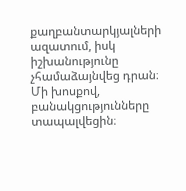քաղբանտարկյալների ազատում, իսկ իշխանությունը չհամաձայնվեց դրան։ Մի խոսքով, բանակցությունները տապալվեցին։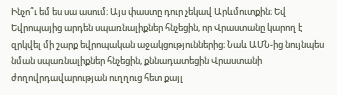Ինչո՞ւ եմ ես սա ասում։ Այս փաստը դուր չեկավ Արևմուտքին։ Եվ Եվրոպայից արդեն սպառնալիքներ հնչեցին, որ Վրաստանը կարող է զրկվել մի շարք եվրոպական աջակցություններից։ Նաև ԱՄՆ-ից նույնպես նման սպառնալիքներ հնչեցին, քննադատեցին Վրաստանի ժողովրդավարության ուղղուց հետ քայլ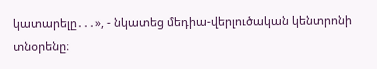կատարելը․․․», - նկատեց մեդիա-վերլուծական կենտրոնի տնօրենը։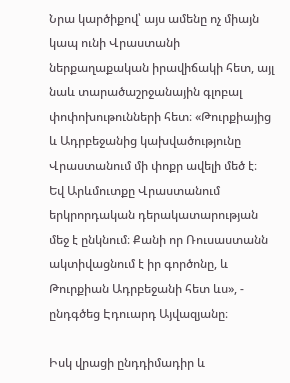Նրա կարծիքով՝ այս ամենը ոչ միայն կապ ունի Վրաստանի ներքաղաքական իրավիճակի հետ, այլ նաև տարածաշրջանային գլոբալ փոփոխութունների հետ։ «Թուրքիայից և Ադրբեջանից կախվածությունը Վրաստանում մի փոքր ավելի մեծ է։ Եվ Արևմուտքը Վրաստանում երկրորդական դերակատարության մեջ է ընկնում։ Քանի որ Ռուսաստանն ակտիվացնում է իր գործոնը, և Թուրքիան Ադրբեջանի հետ ևս», - ընդգծեց Էդուարդ Այվազյանը։

Իսկ վրացի ընդդիմադիր և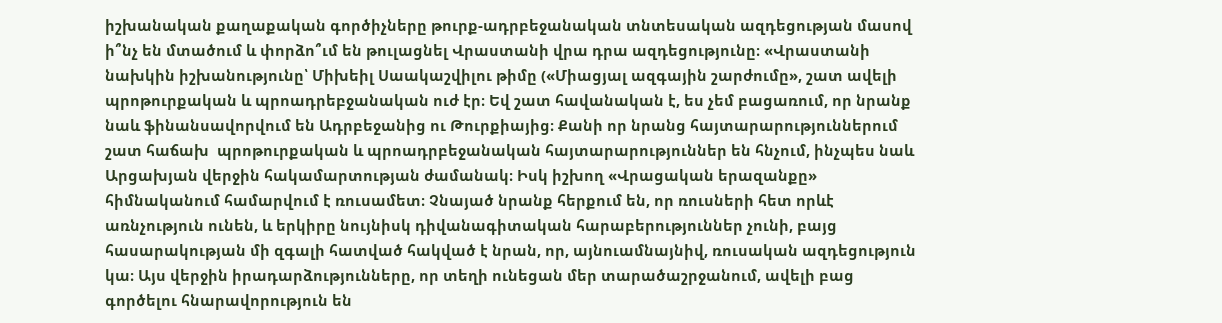իշխանական քաղաքական գործիչները թուրք-ադրբեջանական տնտեսական ազդեցության մասով ի՞նչ են մտածում և փորձո՞ւմ են թուլացնել Վրաստանի վրա դրա ազդեցությունը։ «Վրաստանի նախկին իշխանությունը՝ Միխեիլ Սաակաշվիլու թիմը («Միացյալ ազգային շարժումը», շատ ավելի պրոթուրքական և պրոադրեբջանական ուժ էր։ Եվ շատ հավանական է, ես չեմ բացառում, որ նրանք նաև ֆինանսավորվում են Ադրբեջանից ու Թուրքիայից։ Քանի որ նրանց հայտարարություններում շատ հաճախ  պրոթուրքական և պրոադրբեջանական հայտարարություններ են հնչում, ինչպես նաև Արցախյան վերջին հակամարտության ժամանակ։ Իսկ իշխող «Վրացական երազանքը» հիմնականում համարվում է ռուսամետ։ Չնայած նրանք հերքում են, որ ռուսների հետ որևէ առնչություն ունեն, և երկիրը նույնիսկ դիվանագիտական հարաբերություններ չունի, բայց հասարակության մի զգալի հատված հակված է նրան, որ, այնուամնայնիվ, ռուսական ազդեցություն կա։ Այս վերջին իրադարձությունները, որ տեղի ունեցան մեր տարածաշրջանում, ավելի բաց գործելու հնարավորություն են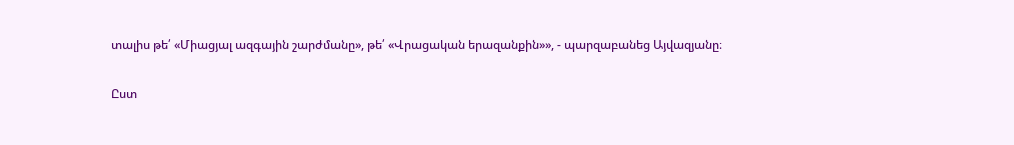տալիս թե՛ «Միացյալ ազգային շարժմանը», թե՛ «Վրացական երազանքին»», - պարզաբանեց Այվազյանը։

Ըստ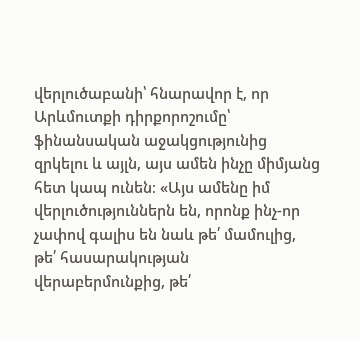վերլուծաբանի՝ հնարավոր է, որ Արևմուտքի դիրքորոշումը՝ ֆինանսական աջակցությունից զրկելու և այլն, այս ամեն ինչը միմյանց հետ կապ ունեն։ «Այս ամենը իմ վերլուծություններն են, որոնք ինչ-որ չափով գալիս են նաև թե՛ մամուլից, թե՛ հասարակության վերաբերմունքից, թե՛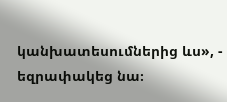կանխատեսումներից ևս», - եզրափակեց նա։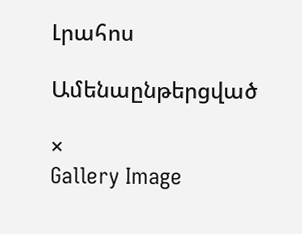Լրահոս

Ամենաընթերցված

×
Gallery Image